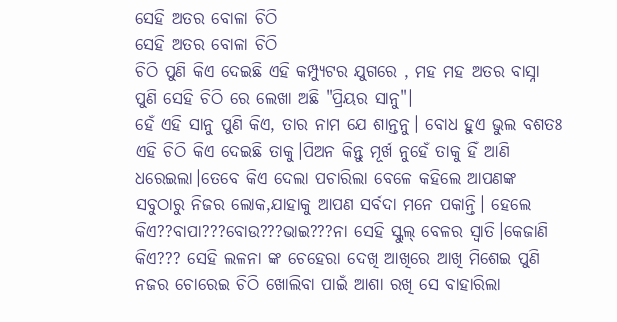ସେହି ଅତର ବୋଳା ଚିଠି
ସେହି ଅତର ବୋଳା ଚିଠି
ଚିଠି ପୁଣି କିଏ ଦେଇଛି ଏହି କମ୍ପ୍ୟୁଟର ଯୁଗରେ , ମହ ମହ ଅତର ବାସ୍ନା ପୁଣି ସେହି ଚିଠି ରେ ଲେଖା ଅଛି "ପ୍ରିୟର ସାନୁ"।
ହେଁ ଏହି ସାନୁ ପୁଣି କିଏ, ତାର ନାମ ଯେ ଶାନ୍ତନୁ। ବୋଧ ହୁଏ ଭୁଲ ବଶତଃ ଏହି ଚିଠି କିଏ ଦେଇଛି ତାକୁ।ପିଅନ କିନ୍ତୁ ମୂର୍ଖ ନୁହେଁ ତାକୁ ହିଁ ଆଣି ଧରେଇଲା।ତେବେ କିଏ ଦେଲା ପଚାରିଲା ବେଳେ କହିଲେ ଆପଣଙ୍କ ସବୁଠାରୁ ନିଜର ଲୋକ,ଯାହାକୁ ଆପଣ ସର୍ବଦା ମନେ ପକାନ୍ତି। ହେଲେ କିଏ??ବାପା???ବୋଉ???ଭାଇ???ନା ସେହି ସ୍କୁଲ୍ ବେଳର ସ୍ୱାତି।କେଜାଣି କିଏ??? ସେହି ଲଳନା ଙ୍କ ଚେହେରା ଦେଖି ଆଖିରେ ଆଖି ମିଶେଇ ପୁଣି ନଜର ଚୋରେଇ ଚିଠି ଖୋଲିବା ପାଇଁ ଆଶା ରଖି ସେ ବାହାରିଲା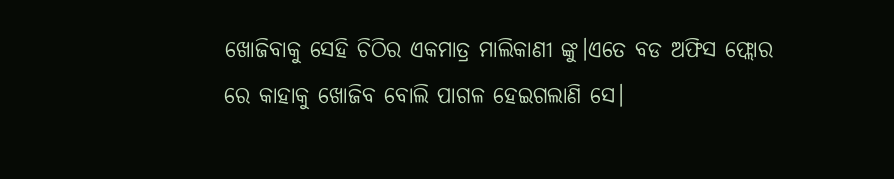ଖୋଜିବାକୁ ସେହି ଚିଠିର ଏକମାତ୍ର ମାଲିକାଣୀ ଙ୍କୁ।ଏତେ ବଡ ଅଫିସ ଫ୍ଲୋର ରେ କାହାକୁ ଖୋଜିବ ବୋଲି ପାଗଳ ହେଇଗଲାଣି ସେ।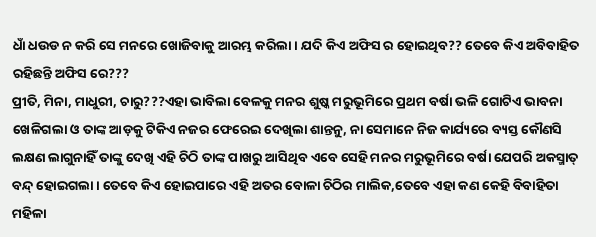ଧାଁ ଧଉଡ ନ କରି ସେ ମନରେ ଖୋଜିବାକୁ ଆରମ୍ଭ କରିଲା। ଯଦି କିଏ ଅଫିସ ର ହୋଇଥିବ?? ତେବେ କିଏ ଅବିବାହିତ ରହିଛନ୍ତି ଅଫିସ ରେ???
ପ୍ରୀତି, ମିନା, ମାଧୁରୀ, ଚାରୁ???ଏହା ଭାବିଲା ବେଳକୁ ମନର ଶୁଷ୍କ ମରୁଭୂମିରେ ପ୍ରଥମ ବର୍ଷା ଭଳି ଗୋଟିଏ ଭାବନା ଖେଳିଗଲା ଓ ତାଙ୍କ ଆଡ଼କୁ ଟିକିଏ ନଜର ଫେରେଇ ଦେଖିଲା ଶାନ୍ତନୁ, ନା ସେମାନେ ନିଜ କାର୍ଯ୍ୟରେ ବ୍ୟସ୍ତ କୌଣସି ଲକ୍ଷଣ ଲାଗୁନାହିଁ ତାଙ୍କୁ ଦେଖି ଏହି ଚିଠି ତାଙ୍କ ପାଖରୁ ଆସିଥିବ ଏବେ ସେହି ମନର ମରୁଭୂମିରେ ବର୍ଷା ଯେପରି ଅକସ୍ମାତ୍ ବନ୍ଦ୍ ହୋଇଗଲା । ତେବେ କିଏ ହୋଇପାରେ ଏହି ଅତର ବୋଳା ଚିଠିର ମାଲିକ,ତେବେ ଏହା କଣ କେହି ବିବାହିତା ମହିଳା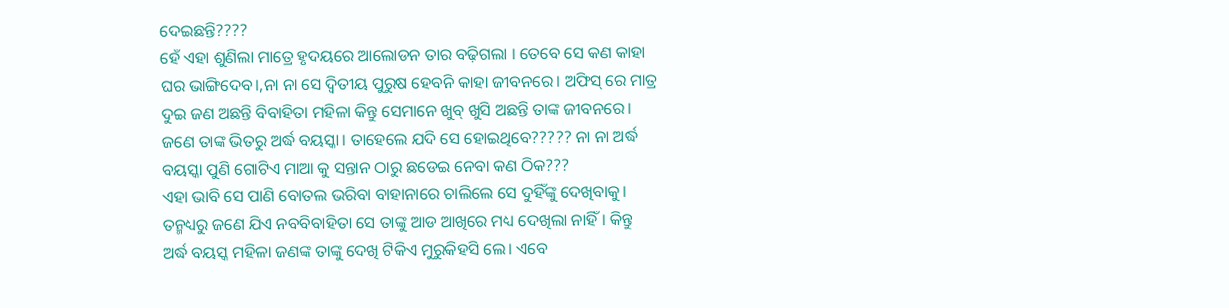ଦେଇଛନ୍ତି????
ହେଁ ଏହା ଶୁଣିଲା ମାତ୍ରେ ହୃଦୟରେ ଆଲୋଡନ ତାର ବଢ଼ିଗଲା । ତେବେ ସେ କଣ କାହା ଘର ଭାଙ୍ଗିଦେବ।,ନା ନା ସେ ଦ୍ଵିତୀୟ ପୁରୁଷ ହେବନି କାହା ଜୀବନରେ। ଅଫିସ୍ ରେ ମାତ୍ର ଦୁଇ ଜଣ ଅଛନ୍ତି ବିବାହିତା ମହିଳା କିନ୍ତୁ ସେମାନେ ଖୁବ୍ ଖୁସି ଅଛନ୍ତି ତାଙ୍କ ଜୀବନରେ। ଜଣେ ତାଙ୍କ ଭିତରୁ ଅର୍ଦ୍ଧ ବୟସ୍କା। ତାହେଲେ ଯଦି ସେ ହୋଇଥିବେ????? ନା ନା ଅର୍ଦ୍ଧ ବୟସ୍କା ପୁଣି ଗୋଟିଏ ମାଆ କୁ ସନ୍ତାନ ଠାରୁ ଛଡେଇ ନେବା କଣ ଠିକ???
ଏହା ଭାବି ସେ ପାଣି ବୋତଲ ଭରିବା ବାହାନାରେ ଚାଲିଲେ ସେ ଦୁହିଁଙ୍କୁ ଦେଖିବାକୁ।
ତନ୍ମଧ୍ୟରୁ ଜଣେ ଯିଏ ନବବିବାହିତା ସେ ତାଙ୍କୁ ଆଡ ଆଖିରେ ମଧ୍ୟ ଦେଖିଲା ନାହିଁ। କିନ୍ତୁ ଅର୍ଦ୍ଧ ବୟସ୍କ ମହିଳା ଜଣଙ୍କ ତାଙ୍କୁ ଦେଖି ଟିକିଏ ମୁରୁକିହସି ଲେ। ଏବେ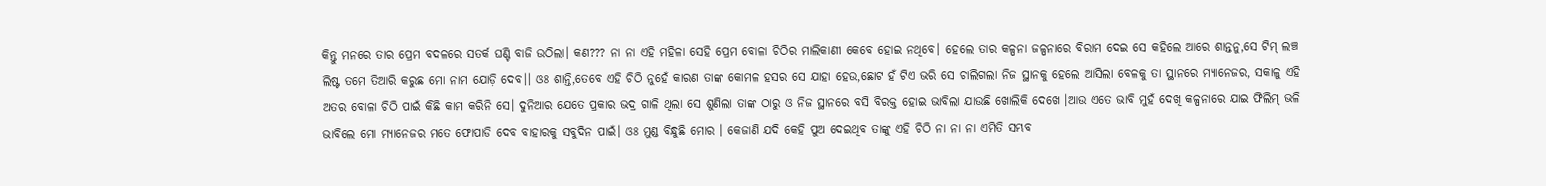କିନ୍ତୁ ମନରେ ତାର ପ୍ରେମ ବଦଳରେ ସତର୍କ ଘଣ୍ଟି ବାଜି ଉଠିଲା। କଣ??? ନା ନା ଏହି ମହିଳା ସେହି ପ୍ରେମ ବୋଳା ଚିଠିର ମାଲିକାଣୀ କେବେ ହୋଇ ନଥିବେ। ହେଲେ ତାର କଳ୍ପନା ଜଳ୍ପନାରେ ବିରାମ ଦେଇ ସେ କହିଲେ ଆରେ ଶାନ୍ତନୁ,ସେ ଟିମ୍ ଲଞ୍ଚ ଲିଷ୍ଟ ତମେ ତିଆରି କରୁଛ ମୋ ନାମ ଯୋଡ଼ି ଦେବ।। ଓଃ ଶାନ୍ତି,ତେବେ ଏହି ଚିଠି ନୁହେଁ କାରଣ ତାଙ୍କ କୋମଳ ହସର ସେ ଯାହା ହେଉ,ଛୋଟ ହଁ ଟିଏ ଭରି ସେ ଚାଲିଗଲା ନିଜ ସ୍ଥାନକୁ ହେଲେ ଆସିଲା ବେଳକୁ ତା ସ୍ଥାନରେ ମ୍ୟାନେଜର, ସକାଳୁ ଏହି ଅତର ବୋଳା ଚିଠି ପାଇଁ କିଛି କାମ କରିନି ସେ। ଦୁନିଆର ଯେତେ ପ୍ରକାର ଭଦ୍ର ଗାଳି ଥିଲା ସେ ଶୁଣିଲା ତାଙ୍କ ଠାରୁ ଓ ନିଜ ସ୍ଥାନରେ ବସି ବିରକ୍ତ ହୋଇ ଭାବିଲା ଯାଉଛି ଖୋଲିକି ଦେଖେ ।ଆଉ ଏତେ ଭାବି ମୁହଁ ଦେଖି କଳ୍ପନାରେ ଯାଇ ଫିଲିମ୍ ଭଳି ଭାବିଲେ ମୋ ମ୍ୟାନେଜର ମତେ ଫୋପାଡି ଦେବ ବାହାରକୁ ସବୁଦିନ ପାଇଁ। ଓଃ ମୁଣ୍ଡ ବିନ୍ଧୁଛି ମୋର । କେଜାଣି ଯଦି କେହି ପୁଅ ଦେଇଥିବ ତାଙ୍କୁ ଏହି ଚିଠି ନା ନା ନା ଏମିତି ସମ୍ଭବ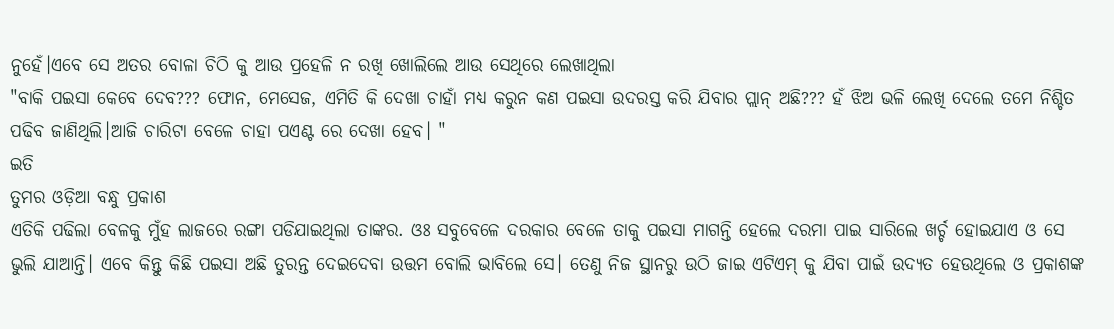ନୁହେଁ।ଏବେ ସେ ଅତର ବୋଳା ଚିଠି କୁ ଆଉ ପ୍ରହେଳି ନ ରଖି ଖୋଲିଲେ ଆଉ ସେଥିରେ ଲେଖାଥିଲା
"ବାକି ପଇସା କେବେ ଦେବ??? ଫୋନ, ମେସେଜ, ଏମିତି କି ଦେଖା ଚାହାଁ ମଧ୍ୟ କରୁନ କଣ ପଇସା ଉଦରସ୍ତ କରି ଯିବାର ପ୍ଲାନ୍ ଅଛି??? ହଁ ଝିଅ ଭଳି ଲେଖି ଦେଲେ ତମେ ନିଶ୍ଚିତ ପଢିବ ଜାଣିଥିଲି।ଆଜି ଚାରିଟା ବେଳେ ଚାହା ପଏଣ୍ଟ ରେ ଦେଖା ହେବ। "
ଇତି
ତୁମର ଓଡ଼ିଆ ବନ୍ଧୁ ପ୍ରକାଶ
ଏତିକି ପଢିଲା ବେଳକୁ ମୁଁହ ଲାଜରେ ରଙ୍ଗା ପଡିଯାଇଥିଲା ତାଙ୍କର. ଓଃ ସବୁବେଳେ ଦରକାର ବେଳେ ତାକୁ ପଇସା ମାଗନ୍ତି ହେଲେ ଦରମା ପାଇ ସାରିଲେ ଖର୍ଚ୍ଚ ହୋଇଯାଏ ଓ ସେ ଭୁଲି ଯାଆନ୍ତି। ଏବେ କିନ୍ତୁ କିଛି ପଇସା ଅଛି ତୁରନ୍ତ ଦେଇଦେବା ଉତ୍ତମ ବୋଲି ଭାବିଲେ ସେ। ତେଣୁ ନିଜ ସ୍ଥାନରୁ ଉଠି ଜାଇ ଏଟିଏମ୍ କୁ ଯିବା ପାଇଁ ଉଦ୍ୟତ ହେଉଥିଲେ ଓ ପ୍ରକାଶଙ୍କ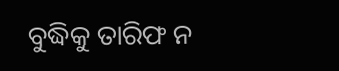ବୁଦ୍ଧିକୁ ତାରିଫ ନ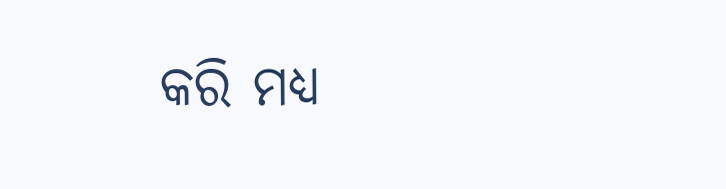କରି ମଧ୍ୟ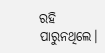ରହି ପାରୁନଥିଲେ।